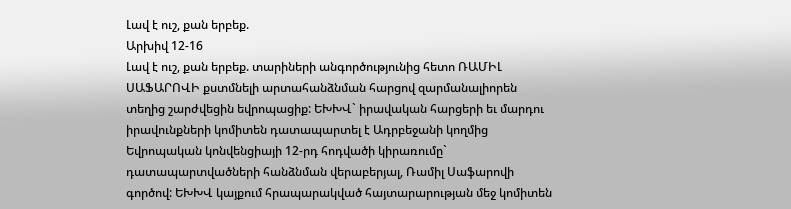Լավ է ուշ, քան երբեք.
Արխիվ 12-16
Լավ է ուշ, քան երբեք. տարիների անգործությունից հետո ՌԱՄԻԼ ՍԱՖԱՐՈՎԻ քստմնելի արտահանձնման հարցով զարմանալիորեն տեղից շարժվեցին եվրոպացիք: ԵԽԽՎ` իրավական հարցերի եւ մարդու իրավունքների կոմիտեն դատապարտել է Ադրբեջանի կողմից Եվրոպական կոնվենցիայի 12-րդ հոդվածի կիրառումը` դատապարտվածների հանձնման վերաբերյալ, Ռամիլ Սաֆարովի գործով: ԵԽԽՎ կայքում հրապարակված հայտարարության մեջ կոմիտեն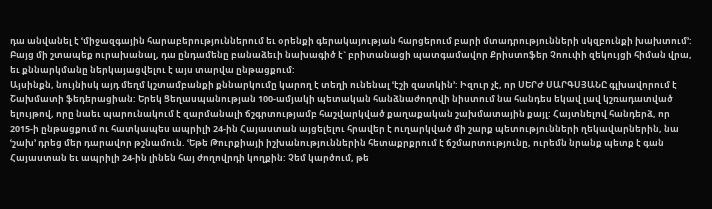դա անվանել է ՙմիջազգային հարաբերություններում եւ օրենքի գերակայության հարցերում բարի մտադրությունների սկզբունքի խախտում՚: Բայց մի շտապեք ուրախանալ, դա ընդամենը բանաձեւի նախագիծ է` բրիտանացի պատգամավոր Քրիստոֆեր Չոուփի զեկույցի հիման վրա, եւ քննարկմանը ներկայացվելու է այս տարվա ընթացքում:
Այսինքն, նույնիսկ այդ մեղմ կշտամբանքի քննարկումը կարող է տեղի ունենալ ՙէշի զատկին՚: Իզուր չէ, որ ՍԵՐԺ ՍԱՐԳՍՅԱՆԸ գլխավորում է Շախմատի ֆեդերացիան: Երեկ Ցեղասպանության 100-ամյակի պետական հանձնաժողովի նիստում նա հանդես եկավ լավ կշռադատված ելույթով, որը նաեւ պարունակում է զարմանալի ճշգրտությամբ հաշվարկված քաղաքական շախմատային քայլ: Հայտնելով հանդերձ, որ 2015-ի ընթացքում ու հատկապես ապրիլի 24-ին Հայաստան այցելելու հրավեր է ուղարկված մի շարք պետությունների ղեկավարներին, նա ՙշախ՚ դրեց մեր դարավոր թշնամուն. ՙԵթե Թուրքիայի իշխանություններին հետաքրքրում է ճշմարտությունը, ուրեմն նրանք պետք է գան Հայաստան եւ ապրիլի 24-ին լինեն հայ ժողովրդի կողքին: Չեմ կարծում, թե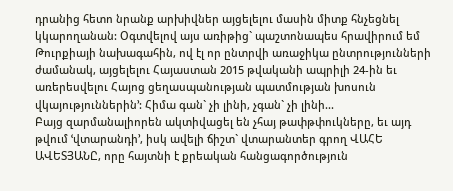դրանից հետո նրանք արխիվներ այցելելու մասին միտք հնչեցնել կկարողանան: Օգտվելով այս առիթից` պաշտոնապես հրավիրում եմ Թուրքիայի նախագահին, ով էլ որ ընտրվի առաջիկա ընտրությունների ժամանակ, այցելելու Հայաստան 2015 թվականի ապրիլի 24-ին եւ առերեսվելու Հայոց ցեղասպանության պատմության խոսուն վկայություններին՚: Հիմա գան` չի լինի, չգան` չի լինի...
Բայց զարմանալիորեն ակտիվացել են չհայ թափթփուկները, եւ այդ թվում ՙվտարանդի՚, իսկ ավելի ճիշտ` վտարանտեր գրող ՎԱՀԵ ԱՎԵՏՅԱՆԸ, որը հայտնի է քրեական հանցագործություն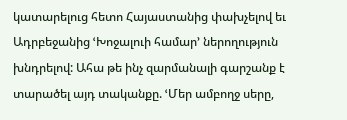կատարելուց հետո Հայաստանից փախչելով եւ Ադրբեջանից ՙԽոջալուի համար՚ ներողություն խնդրելով: Ահա թե ինչ զարմանալի գարշանք է տարածել այդ տականքը. ՙՄեր ամբողջ սերը,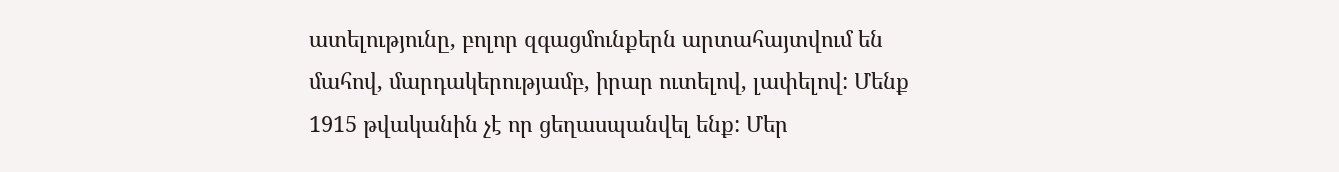ատելությունը, բոլոր զգացմունքերն արտահայտվում են մահով, մարդակերությամբ, իրար ուտելով, լափելով: Մենք 1915 թվականին չէ որ ցեղասպանվել ենք: Մեր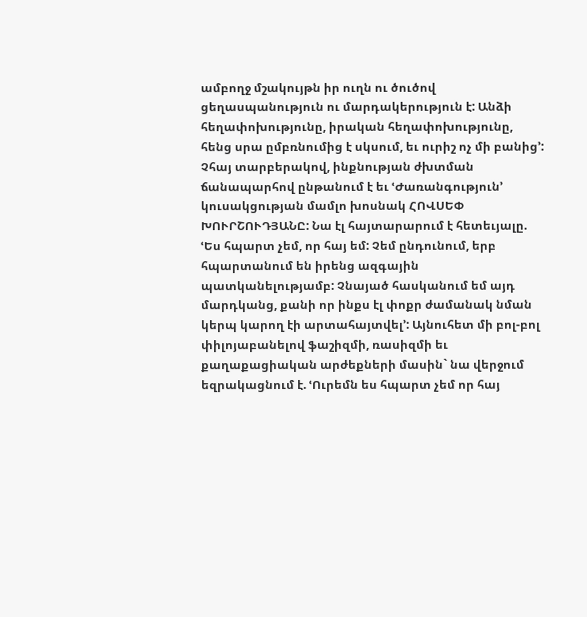ամբողջ մշակույթն իր ուղն ու ծուծով ցեղասպանություն ու մարդակերություն է: Անձի հեղափոխությունը, իրական հեղափոխությունը, հենց սրա ըմբռնումից է սկսում, եւ ուրիշ ոչ մի բանից՚:
Չհայ տարբերակով, ինքնության ժխտման ճանապարհով ընթանում է եւ ՙԺառանգություն՚ կուսակցության մամլո խոսնակ ՀՈՎՍԵՓ ԽՈՒՐՇՈՒԴՅԱՆԸ: Նա էլ հայտարարում է հետեւյալը. ՙԵս հպարտ չեմ, որ հայ եմ: Չեմ ընդունում, երբ հպարտանում են իրենց ազգային պատկանելությամբ: Չնայած հասկանում եմ այդ մարդկանց, քանի որ ինքս էլ փոքր ժամանակ նման կերպ կարող էի արտահայտվել՚: Այնուհետ մի բոլ-բոլ փիլոյաբանելով ֆաշիզմի, ռասիզմի եւ քաղաքացիական արժեքների մասին` նա վերջում եզրակացնում է. ՙՈւրեմն ես հպարտ չեմ որ հայ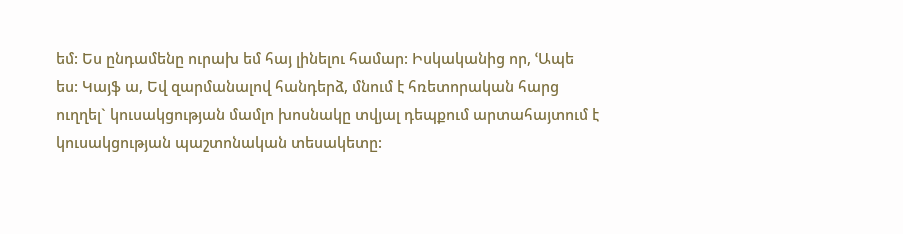եմ: Ես ընդամենը ուրախ եմ հայ լինելու համար: Իսկականից որ, ՙԱպե ես: Կայֆ ա, Եվ զարմանալով հանդերձ, մնում է հռետորական հարց ուղղել` կուսակցության մամլո խոսնակը տվյալ դեպքում արտահայտում է կուսակցության պաշտոնական տեսակետը: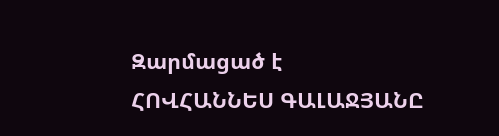Զարմացած է
ՀՈՎՀԱՆՆԵՍ ԳԱԼԱՋՅԱՆԸ